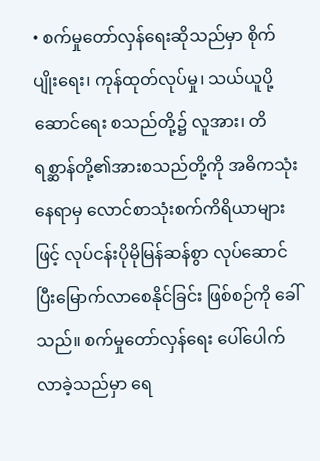• စက်မှုတော်လှန်ရေးဆိုသည်မှာ စိုက်ပျိုးရေး၊ ကုန်ထုတ်လုပ်မှု၊ သယ်ယူပို့ဆောင်ရေး စသည်တို့၌ လူအား၊ တိရစ္ဆာန်တို့၏အားစသည်တို့ကို အဓိကသုံးနေရာမှ လောင်စာသုံးစက်ကိရိယာများဖြင့် လုပ်ငန်းပိုမိုမြန်ဆန်စွာ လုပ်ဆောင် ပြီးမြောက်လာစေနိုင်ခြင်း ဖြစ်စဉ်ကို ခေါ်သည်။ စက်မှုတော်လှန်ရေး ပေါ်ပေါက်လာခဲ့သည်မှာ ရေ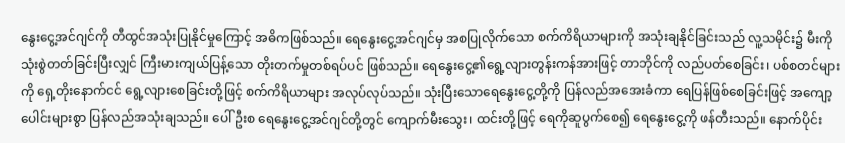နွေးငွေ့အင်ဂျင်ကို တီထွင်အသုံးပြုနိုင်မှုကြောင့် အဓိကဖြစ်သည်။ ရေနွေးငွေ့အင်ဂျင်မှ အစပြုလိုက်သော စက်ကိရိယာများကို အသုံးချနိုင်ခြင်းသည် လူ့သမိုင်း၌ မီးကို သုံးစွဲတတ်ခြင်းပြီးလျှင် ကြီးမားကျယ်ပြန့်သော တိုးတက်မှုတစ်ရပ်ပင် ဖြစ်သည်။ ရေနွေးငွေ့၏ရွေ့လျားတွန်းကန်အားဖြင့် တာဘိုင်ကို လည်ပတ်စေခြင်း၊ ပစ်စတင်များကို ရှေ့တိုးနောက်ငင် ရွေ့လျားစေခြင်းတို့ဖြင့် စက်ကိရိယာများ အလုပ်လုပ်သည်။ သုံးပြီးသောရေနွေးငွေ့တို့ကို ပြန်လည်အအေးခံကာ ရေပြန်ဖြစ်စေခြင်းဖြင့် အကျော့ပေါင်းများစွာ ပြန်လည်အသုံးချသည်။ ပေါ်ဦးစ ရေနွေးငွေ့အင်ဂျင်တို့တွင် ကျောက်မီးသွေး၊ ထင်းတို့ဖြင့် ရေကိုဆူပွက်စေ၍ ရေနွေးငွေ့ကို ဖန်တီးသည်။ နောက်ပိုင်း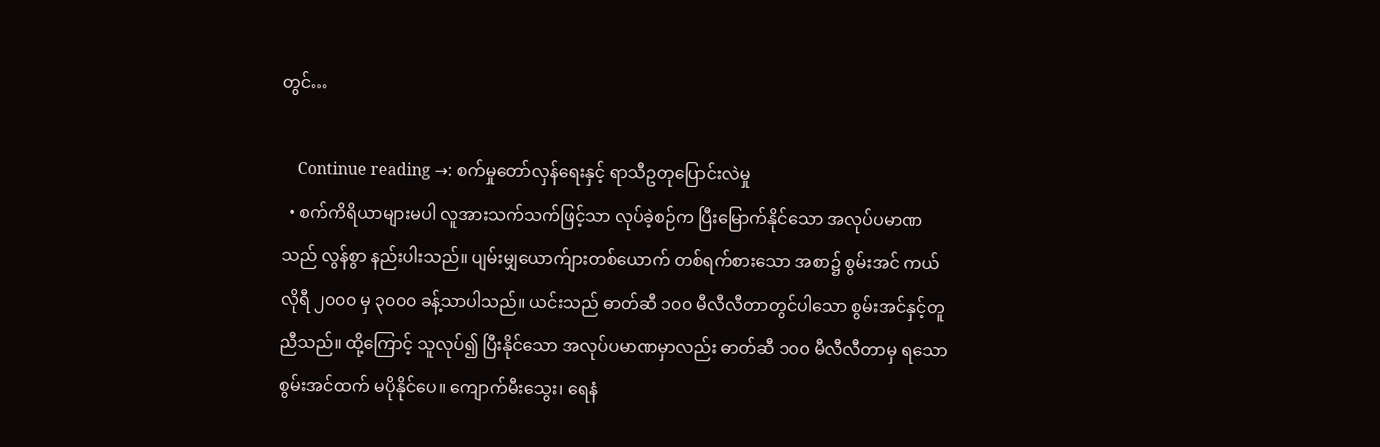တွင်…

    Continue reading →: စက်မှုတော်လှန်ရေးနှင့် ရာသီဥတုပြောင်းလဲမှု
  • စက်ကိရိယာများမပါ လူအားသက်သက်ဖြင့်သာ လုပ်ခဲ့စဉ်က ပြီးမြောက်နိုင်သော အလုပ်ပမာဏသည် လွန်စွာ နည်းပါးသည်။ ပျမ်းမျှယောက်ျားတစ်ယောက် တစ်ရက်စားသော အစာ၌ စွမ်းအင် ကယ်လိုရီ ၂၀၀၀ မှ ၃၀၀၀ ခန့်သာပါသည်။ ယင်းသည် ဓာတ်ဆီ ၁၀၀ မီလီလီတာတွင်ပါသော စွမ်းအင်နှင့်တူညီသည်။ ထို့ကြောင့် သူလုပ်၍ ပြီးနိုင်သော အလုပ်ပမာဏမှာလည်း ဓာတ်ဆီ ၁၀၀ မီလီလီတာမှ ရသော စွမ်းအင်ထက် မပိုနိုင်ပေ။ ကျောက်မီးသွေး၊ ရေနံ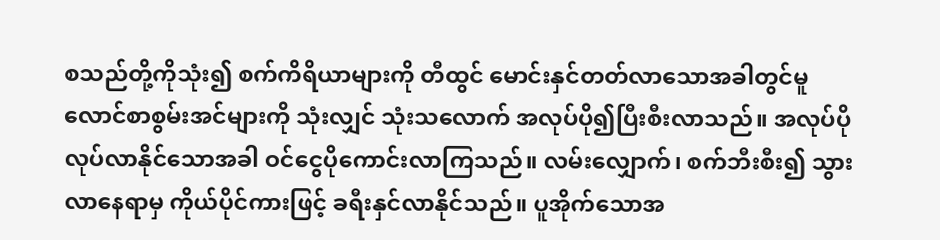စသည်တို့ကိုသုံး၍ စက်ကိရိယာများကို တီထွင် မောင်းနှင်တတ်လာသောအခါတွင်မူ လောင်စာစွမ်းအင်များကို သုံးလျှင် သုံးသလောက် အလုပ်ပို၍ပြီးစီးလာသည်။ အလုပ်ပိုလုပ်လာနိုင်သောအခါ ဝင်ငွေပိုကောင်းလာကြသည်။ လမ်းလျှောက်၊ စက်ဘီးစီး၍ သွားလာနေရာမှ ကိုယ်ပိုင်ကားဖြင့် ခရီးနှင်လာနိုင်သည်။ ပူအိုက်သောအ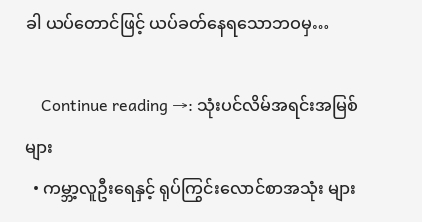ခါ ယပ်တောင်ဖြင့် ယပ်ခတ်နေရသောဘဝမှ…

    Continue reading →: သုံးပင်လိမ်အရင်းအမြစ်များ
  • ကမ္ဘာ့လူဦးရေနှင့် ရုပ်ကြွင်းလောင်စာအသုံး များ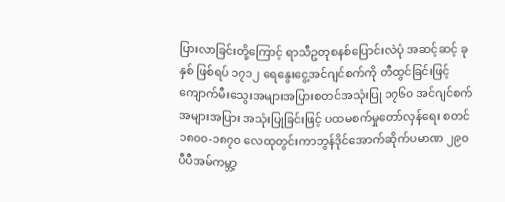ပြားလာခြင်းတို့ကြောင့် ရာသီဥတုစနစ်ပြောင်းလဲပုံ အဆင့်ဆင့် ခုနှစ် ဖြစ်ရပ် ၁၇၁၂ ရေနွေးငွေ့အင်ဂျင်စက်ကို တီထွင်ခြင်းဖြင့် ကျောက်မီးသွေးအများအပြားစတင်အသုံးပြု ၁၇၆၀ အင်ဂျင်စက်အများအပြား အသုံးပြုခြင်းဖြင့် ပထမစက်မှုတော်လှန်ရေး စတင် ၁၈၀၀-၁၈၇၀ လေထုတွင်းကာဘွန်ဒိုင်အောက်ဆိုက်ပမာဏ ၂၉၀ ပီပီအမ်ကမ္ဘာ့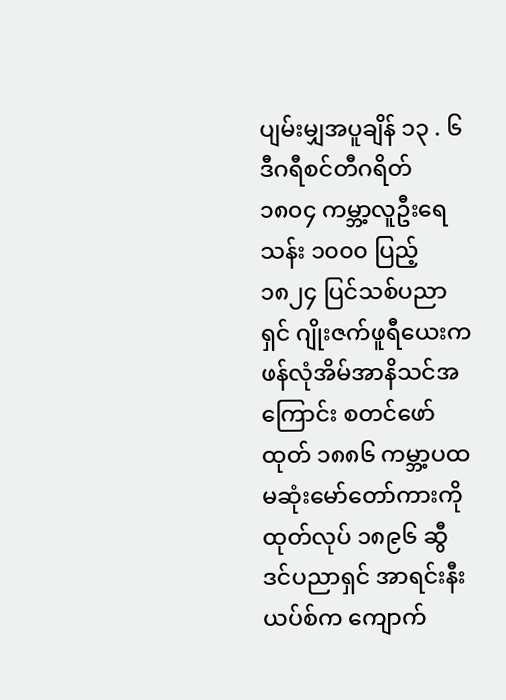ပျမ်းမျှအပူချိန် ၁၃ . ၆ ဒီဂရီစင်တီဂရိတ် ၁၈၀၄ ကမ္ဘာ့လူဦးရေသန်း ၁၀၀၀ ပြည့် ၁၈၂၄ ပြင်သစ်ပညာရှင် ဂျိုးဇက်ဖူရီယေးက ဖန်လုံအိမ်အာနိသင်အကြောင်း စတင်ဖော်ထုတ် ၁၈၈၆ ကမ္ဘာ့ပထမဆုံးမော်တော်ကားကို ထုတ်လုပ် ၁၈၉၆ ဆွီဒင်ပညာရှင် အာရင်းနီးယပ်စ်က ကျောက်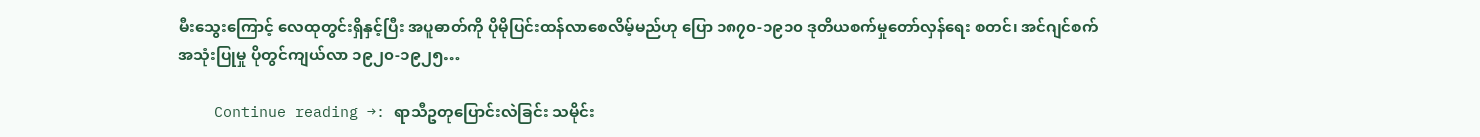မီးသွေးကြောင့် လေထုတွင်းရှိနှင့်ပြီး အပူဓာတ်ကို ပိုမိုပြင်းထန်လာစေလိမ့်မည်ဟု ပြော ၁၈၇၀-၁၉၁၀ ဒုတိယစက်မှုတော်လှန်ရေး စတင်၊ အင်ဂျင်စက်အသုံးပြုမှု ပိုတွင်ကျယ်လာ ၁၉၂၀-၁၉၂၅…

    Continue reading →: ရာသီဥတုပြောင်းလဲခြင်း သမိုင်း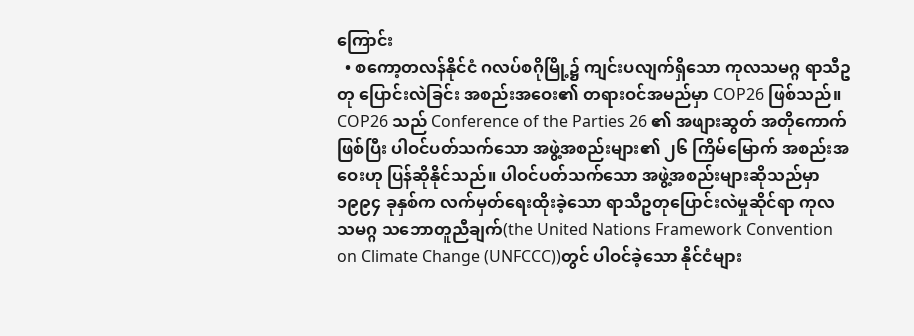ကြောင်း
  • စကော့တလန်နိုင်ငံ ဂလပ်စဂိုမြို့၌ ကျင်းပလျက်ရှိသော ကုလသမဂ္ဂ ရာသီဥတု ပြောင်းလဲခြင်း အစည်းအဝေး၏ တရားဝင်အမည်မှာ COP26 ဖြစ်သည်။ COP26 သည် Conference of the Parties 26 ၏ အဖျားဆွတ် အတိုကောက်ဖြစ်ပြီး ပါဝင်ပတ်သက်သော အဖွဲ့အစည်းများ၏ ၂၆ ကြိမ်မြောက် အစည်းအဝေးဟု ပြန်ဆိုနိုင်သည်။ ပါဝင်ပတ်သက်သော အဖွဲ့အစည်းများဆိုသည်မှာ ၁၉၉၄ ခုနှစ်က လက်မှတ်ရေးထိုးခဲ့သော ရာသီဥတုပြောင်းလဲမှုဆိုင်ရာ ကုလသမဂ္ဂ သဘောတူညီချက်(the United Nations Framework Convention on Climate Change (UNFCCC))တွင် ပါဝင်ခဲ့သော နိုင်ငံများ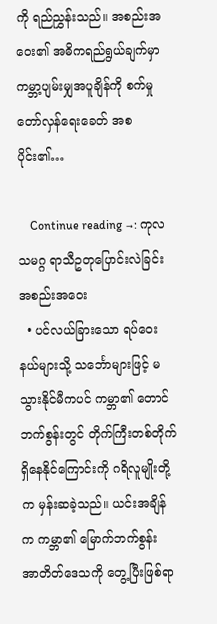ကို ရည်ညွှန်းသည်။ အစည်းအဝေး၏ အဓိကရည်ရွယ်ချက်မှာ ကမ္ဘာ့ပျမ်းမျှအပူချိန်ကို စက်မှုတော်လှန်ရေးခေတ် အစပိုင်း၏…

    Continue reading →: ကုလသမဂ္ဂ ရာသီဥတုပြောင်းလဲခြင်း အစည်းအဝေး
  • ပင်လယ်ခြားသော ရပ်ဝေးနယ်များသို့ သင်္ဘောများဖြင့် မသွားနိုင်မီကပင် ကမ္ဘာ၏ တောင်ဘက်စွန်းတွင် တိုက်ကြီးတစ်တိုက် ရှိနေနိုင်ကြောင်းကို ဂရိလူမျိုးတို့က မှန်းဆခဲ့သည်။ ယင်းအချိန်က ကမ္ဘာ၏ မြောက်ဘက်စွန်း အာတိတ်ဒေသကို တွေ့ပြီးဖြစ်ရာ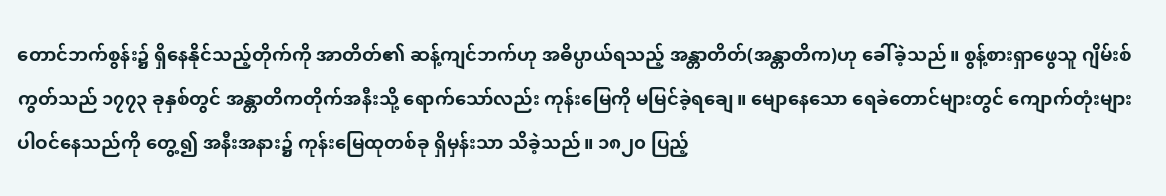တောင်ဘက်စွန်း၌ ရှိနေနိုင်သည့်တိုက်ကို အာတိတ်၏ ဆန့်ကျင်ဘက်ဟု အဓိပ္ပာယ်ရသည့် အန္တာတိတ်(အန္တာတိက)ဟု ခေါ်ခဲ့သည်။ စွန့်စားရှာဖွေသူ ဂျိမ်းစ်ကွတ်သည် ၁၇၇၃ ခုနှစ်တွင် အန္တာတိကတိုက်အနီးသို့ ရောက်သော်လည်း ကုန်းမြေကို မမြင်ခဲ့ရချေ။ မျောနေသော ရေခဲတောင်များတွင် ကျောက်တုံးများ ပါဝင်နေသည်ကို တွေ့၍ အနီးအနား၌ ကုန်းမြေထုတစ်ခု ရှိမှန်းသာ သိခဲ့သည်။ ၁၈၂၀ ပြည့်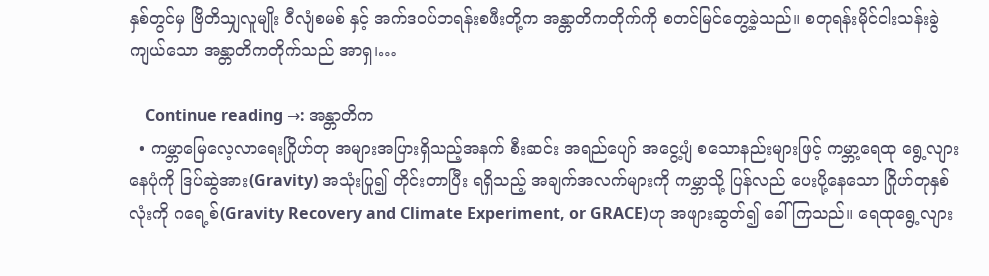နှစ်တွင်မှ ဗြိတိသျှလူမျိုး ဝီလျံစမစ် နှင့် အက်ဒဝပ်ဘရန်းစဖီးတို့က အန္တာတိကတိုက်ကို စတင်မြင်တွေ့ခဲ့သည်။ စတုရန်းမိုင်ငါးသန်းခွဲကျယ်သော အန္တာတိကတိုက်သည် အာရှ၊…

    Continue reading →: အန္တာတိက
  • ကမ္ဘာမြေလေ့လာရေးဂြိုဟ်တု အများအပြားရှိသည့်အနက် စီးဆင်း အရည်ပျော် အငွေ့ပျံ စသောနည်းများဖြင့် ကမ္ဘာ့ရေထု ရွေ့လျားနေပုံကို ဒြပ်ဆွဲအား(Gravity) အသုံးပြု၍ တိုင်းတာပြီး ရရှိသည့် အချက်အလက်များကို ကမ္ဘာသို့ ပြန်လည် ပေးပို့နေသော ဂြိုဟ်တုနှစ်လုံးကို ဂရေ့စ်(Gravity Recovery and Climate Experiment, or GRACE)ဟု အဖျားဆွတ်၍ ခေါ်ကြသည်။ ရေထုရွေ့လျား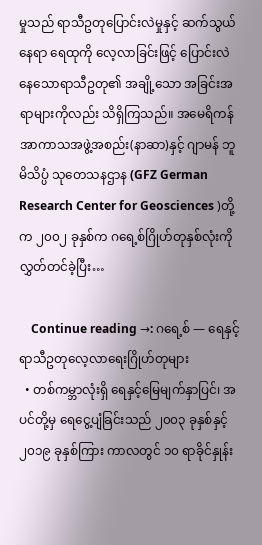မှုသည် ရာသီဥတုပြောင်းလဲမှုနှင့် ဆက်သွယ်နေရာ ရေထုကို လေ့လာခြင်းဖြင့် ပြောင်းလဲနေသောရာသီဥတု၏ အချို့သော အခြင်းအရာများကိုလည်း သိရှိကြသည်။ အမေရိကန်အာကာသအဖွဲ့အစည်း(နာဆာ)နှင့် ဂျာမန် ဘူမိသိပ္ပံ သုတေသနဌာန (GFZ German Research Center for Geosciences )တို့က ၂၀၀၂ ခုနှစ်က ဂရေ့စ်ဂြိုဟ်တုနှစ်လုံးကို လွှတ်တင်ခဲ့ပြီး…

    Continue reading →: ဂရေ့စ် — ရေနှင့်ရာသီဥတုလေ့လာရေးဂြိုဟ်တုများ
  • တစ်ကမ္ဘာလုံးရှိ ရေနှင့်မြေမျက်နှာပြင်၊ အပင်တို့မှ ရေငွေ့ပျံခြင်းသည် ၂၀၀၃ ခုနှစ်နှင့် ၂၀၁၉ ခုနှစ်ကြား ကာလတွင် ၁၀ ရာခိုင်နှုန်း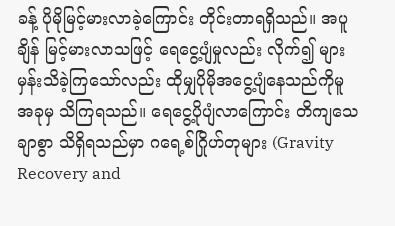ခန့် ပိုမိုမြင့်မားလာခဲ့ကြောင်း တိုင်းတာရရှိသည်။ အပူချိန် မြင့်မားလာသဖြင့် ရေငွေ့ပျံမှုလည်း လိုက်၍ များမှန်းသိခဲ့ကြသော်လည်း ထိုမျှပိုမိုအငွေ့ပျံနေသည်ကိုမူ အခုမှ သိကြရသည်။ ရေငွေ့ပိုပျံလာကြောင်း တိကျသေချာစွာ သိရှိရသည်မှာ ဂရေ့စ်ဂြိုဟ်တုများ (Gravity Recovery and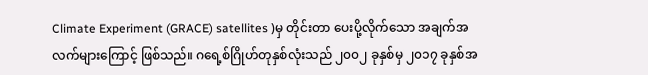Climate Experiment (GRACE) satellites )မှ တိုင်းတာ ပေးပို့လိုက်သော အချက်အလက်များကြောင့် ဖြစ်သည်။ ဂရေ့စ်ဂြိုဟ်တုနှစ်လုံးသည် ၂၀၀၂ ခုနှစ်မှ ၂၀၁၇ ခုနှစ်အ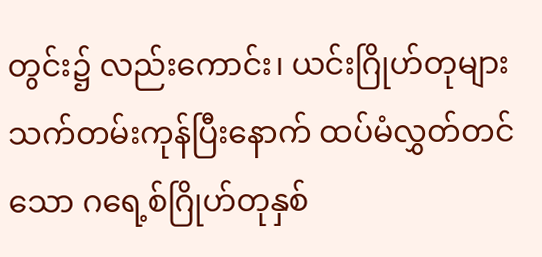တွင်း၌ လည်းကောင်း၊ ယင်းဂြိုဟ်တုများ သက်တမ်းကုန်ပြီးနောက် ထပ်မံလွှတ်တင်သော ဂရေ့စ်ဂြိုဟ်တုနှစ်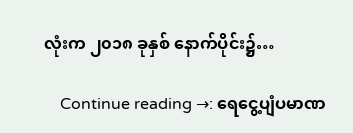လုံးက ၂၀၁၈ ခုနှစ် နောက်ပိုင်း၌…

    Continue reading →: ရေငွေ့ပျံပမာဏ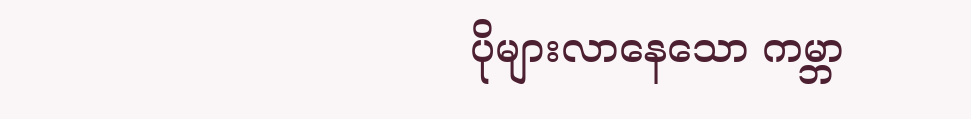ပိုများလာနေသော ကမ္ဘာ